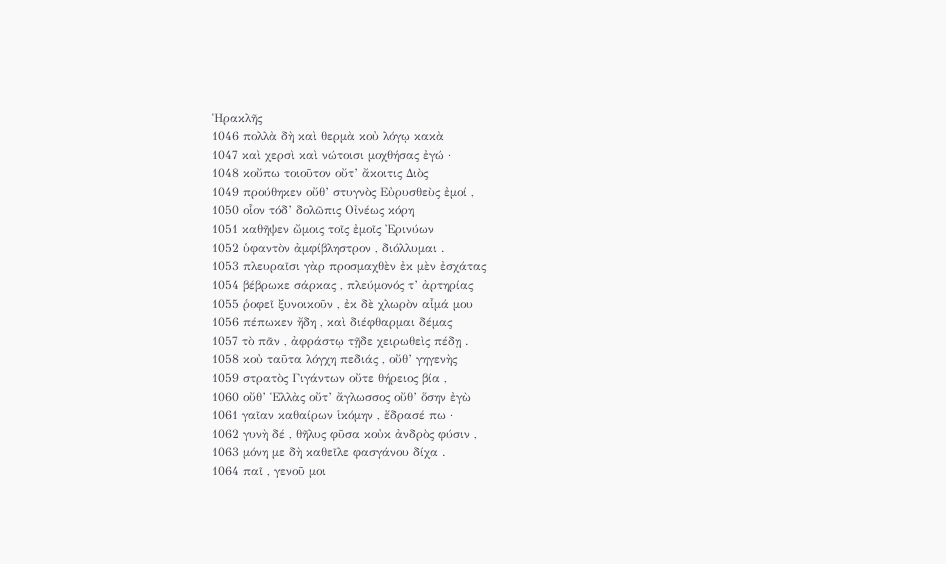Ἡρακλῆς
1046 πολλὰ δὴ καὶ θερμὰ κοὐ λόγῳ κακὰ
1047 καὶ χερσὶ καὶ νώτοισι μοχθήσας ἐγώ ·
1048 κοὔπω τοιοῦτον οὔτ’ ἄκοιτις Διὸς
1049 προύθηκεν οὔθ’ στυγνὸς Εὐρυσθεὺς ἐμοί ,
1050 οἷον τόδ’ δολῶπις Οἰνέως κόρη
1051 καθῆψεν ὤμοις τοῖς ἐμοῖς Ἐρινύων
1052 ὑφαντὸν ἀμφίβληστρον , διόλλυμαι .
1053 πλευραῖσι γὰρ προσμαχθὲν ἐκ μὲν ἐσχάτας
1054 βέβρωκε σάρκας , πλεύμονός τ’ ἀρτηρίας
1055 ῥοφεῖ ξυνοικοῦν , ἐκ δὲ χλωρὸν αἷμά μου
1056 πέπωκεν ἤδη , καὶ διέφθαρμαι δέμας
1057 τὸ πᾶν , ἀφράστῳ τῇδε χειρωθεὶς πέδῃ .
1058 κοὐ ταῦτα λόγχη πεδιάς , οὔθ’ γηγενὴς
1059 στρατὸς Γιγάντων οὔτε θήρειος βία ,
1060 οὔθ’ Ἑλλὰς οὔτ’ ἄγλωσσος οὔθ’ ὅσην ἐγὼ
1061 γαῖαν καθαίρων ἱκόμην , ἔδρασέ πω ·
1062 γυνὴ δέ , θῆλυς φῦσα κοὐκ ἀνδρὸς φύσιν ,
1063 μόνη με δὴ καθεῖλε φασγάνου δίχα .
1064 παῖ , γενοῦ μοι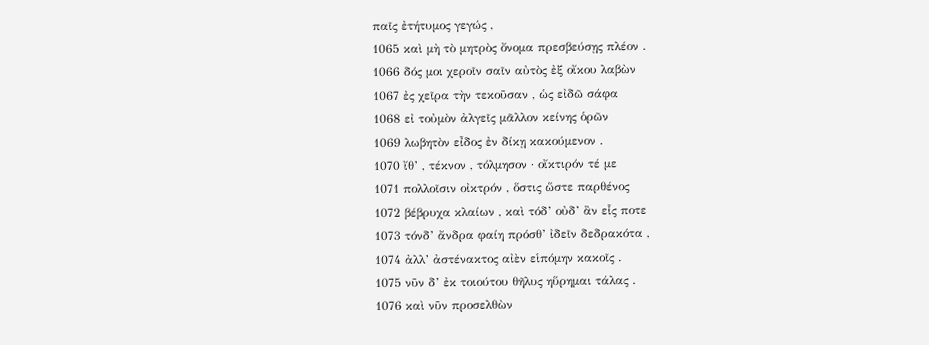παῖς ἐτήτυμος γεγώς ,
1065 καὶ μὴ τὸ μητρὸς ὄνομα πρεσβεύσῃς πλέον .
1066 δός μοι χεροῖν σαῖν αὐτὸς ἐξ οἴκου λαβὼν
1067 ἐς χεῖρα τὴν τεκοῦσαν , ὡς εἰδῶ σάφα
1068 εἰ τοὐμὸν ἀλγεῖς μᾶλλον κείνης ὁρῶν
1069 λωβητὸν εἶδος ἐν δίκῃ κακούμενον .
1070 ἴθ’ , τέκνον , τόλμησον · οἴκτιρόν τέ με
1071 πολλοῖσιν οἰκτρόν , ὅστις ὥστε παρθένος
1072 βέβρυχα κλαίων , καὶ τόδ’ οὐδ’ ἂν εἷς ποτε
1073 τόνδ’ ἄνδρα φαίη πρόσθ’ ἰδεῖν δεδρακότα ,
1074 ἀλλ’ ἀστένακτος αἰὲν εἱπόμην κακοῖς .
1075 νῦν δ’ ἐκ τοιούτου θῆλυς ηὕρημαι τάλας .
1076 καὶ νῦν προσελθὼν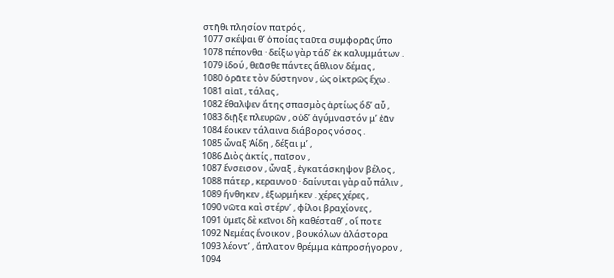στῆθι πλησίον πατρός ,
1077 σκέψαι θ’ ὁποίας ταῦτα συμφορᾶς ὕπο
1078 πέπονθα · δείξω γὰρ τάδ’ ἐκ καλυμμάτων .
1079 ἰδού , θεᾶσθε πάντες ἄθλιον δέμας ,
1080 ὁρᾶτε τὸν δύστηνον , ὡς οἰκτρῶς ἔχω .
1081 αἰαῖ , τάλας ,
1082 ἔθαλψεν ἄτης σπασμὸς ἀρτίως ὅδ’ αὖ ,
1083 διῇξε πλευρῶν , οὐδ’ ἀγύμναστόν μ’ ἐᾶν
1084 ἔοικεν τάλαινα διάβορος νόσος .
1085 ὦναξ Ἀίδη , δέξαι μ’ ,
1086 Διὸς ἀκτίς , παῖσον ,
1087 ἔνσεισον , ὦναξ , ἐγκατάσκηψον βέλος ,
1088 πάτερ , κεραυνοῦ · δαίνυται γὰρ αὖ πάλιν ,
1089 ἤνθηκεν , ἐξωρμήκεν . χέρες χέρες ,
1090 νῶτα καὶ στέρν’ , φίλοι βραχίονες ,
1091 ὑμεῖς δὲ κεῖνοι δὴ καθέσταθ’ , οἵ ποτε
1092 Νεμέας ἔνοικον , βουκόλων ἀλάστορα
1093 λέοντ’ , ἄπλατον θρέμμα κἀπροσήγορον ,
1094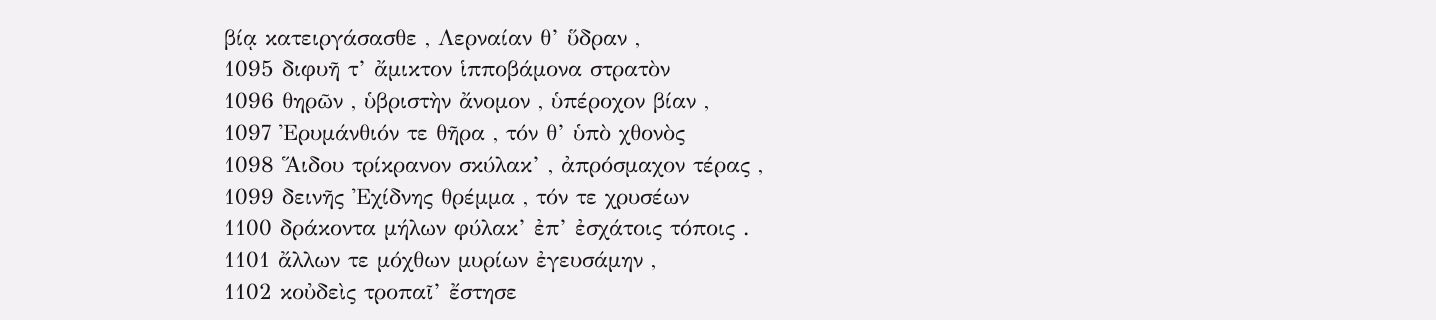βίᾳ κατειργάσασθε , Λερναίαν θ’ ὕδραν ,
1095 διφυῆ τ’ ἄμικτον ἱπποβάμονα στρατὸν
1096 θηρῶν , ὑβριστὴν ἄνομον , ὑπέροχον βίαν ,
1097 Ἐρυμάνθιόν τε θῆρα , τόν θ’ ὑπὸ χθονὸς
1098 Ἅιδου τρίκρανον σκύλακ’ , ἀπρόσμαχον τέρας ,
1099 δεινῆς Ἐχίδνης θρέμμα , τόν τε χρυσέων
1100 δράκοντα μήλων φύλακ’ ἐπ’ ἐσχάτοις τόποις .
1101 ἄλλων τε μόχθων μυρίων ἐγευσάμην ,
1102 κοὐδεὶς τροπαῖ’ ἔστησε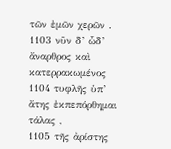τῶν ἐμῶν χερῶν .
1103 νῦν δ’ ὧδ’ ἄναρθρος καὶ κατερρακωμένος
1104 τυφλῆς ὑπ’ ἄτης ἐκπεπόρθημαι τάλας ,
1105 τῆς ἀρίστης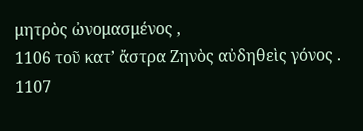μητρὸς ὠνομασμένος ,
1106 τοῦ κατ’ ἄστρα Ζηνὸς αὐδηθεὶς γόνος .
1107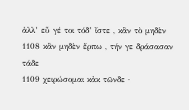ἀλλ’ εὖ γέ τοι τόδ’ ἴστε , κἂν τὸ μηδὲν
1108 κἂν μηδὲν ἕρπω , τήν γε δράσασαν τάδε
1109 χειρώσομαι κἀκ τῶνδε ·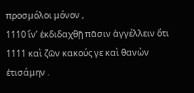προσμόλοι μόνον ,
1110 ἵν’ ἐκδιδαχθῇ πᾶσιν ἀγγέλλειν ὅτι
1111 καὶ ζῶν κακούς γε καὶ θανὼν ἐτισάμην .